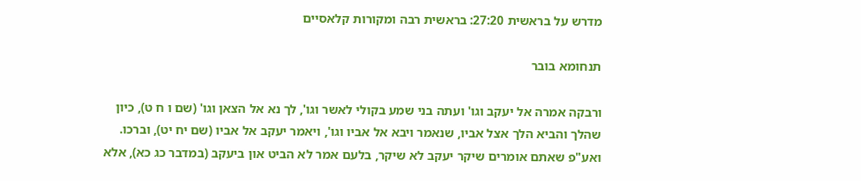מדרש על בראשית 27:20: בראשית רבה ומקורות קלאסיים

תנחומא בובר

ורבקה אמרה אל יעקב וגו' ועתה בני שמע בקולי לאשר וגו', לך נא אל הצאן וגו' (שם ו ח ט), כיון שהלך והביא הלך אצל אביו, שנאמר ויבא אל אביו וגו', ויאמר יעקב אל אביו (שם יח יט), וברכו. ואע"פ שאתם אומרים שיקר יעקב לא שיקר, בלעם אמר לא הביט און ביעקב (במדבר כג כא), אלא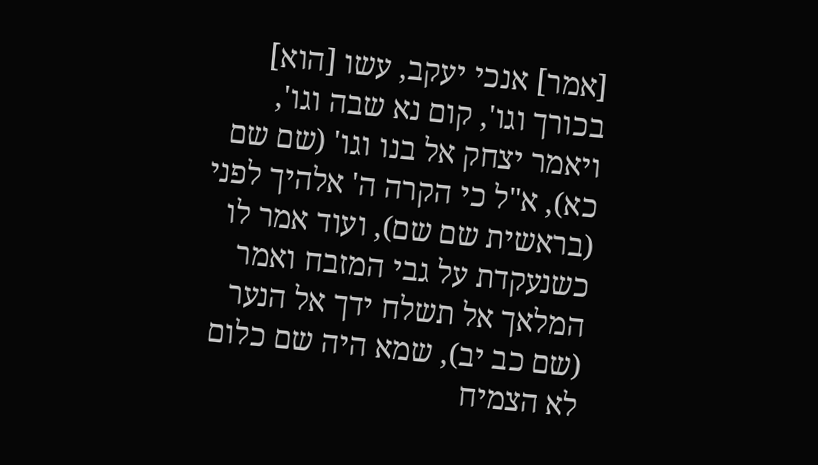[אמר] אנכי יעקב, עשו [הוא] בכורך וגו', קום נא שבה וגו', ויאמר יצחק אל בנו וגו' (שם שם כא), א"ל כי הקרה ה' אלהיך לפני (בראשית שם שם), ועוד אמר לו כשנעקדת על גבי המזבח ואמר המלאך אל תשלח ידך אל הנער (שם כב יב), שמא היה שם כלום לא הצמיח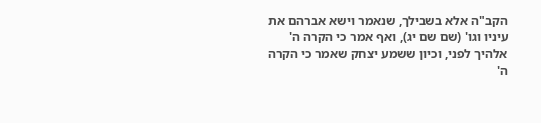הקב"ה אלא בשבילך, שנאמר וישא אברהם את עיניו וגו' (שם שם יג), ואף אמר כי הקרה ה' אלהיך לפני, וכיון ששמע יצחק שאמר כי הקרה ה'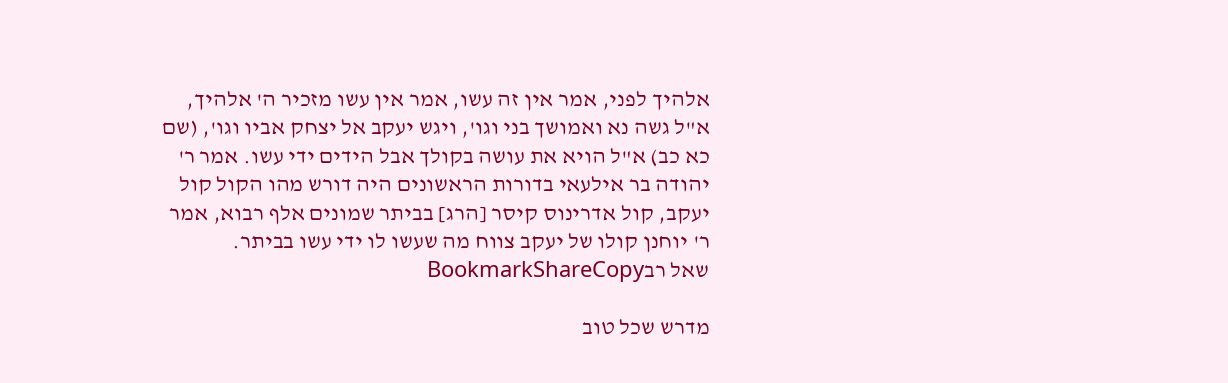אלהיך לפני, אמר אין זה עשו, אמר אין עשו מזכיר ה' אלהיך, א"ל גשה נא ואמושך בני וגו', ויגש יעקב אל יצחק אביו וגו', (שם כא כב) א"ל הויא את עושה בקולך אבל הידים ידי עשו. אמר ר' יהודה בר אילעאי בדורות הראשונים היה דורש מהו הקול קול יעקב, קול אדרינוס קיסר [הרג] בביתר שמונים אלף רבוא, אמר ר' יוחנן קולו של יעקב צווח מה שעשו לו ידי עשו בביתר.
שאל רבBookmarkShareCopy

מדרש שכל טוב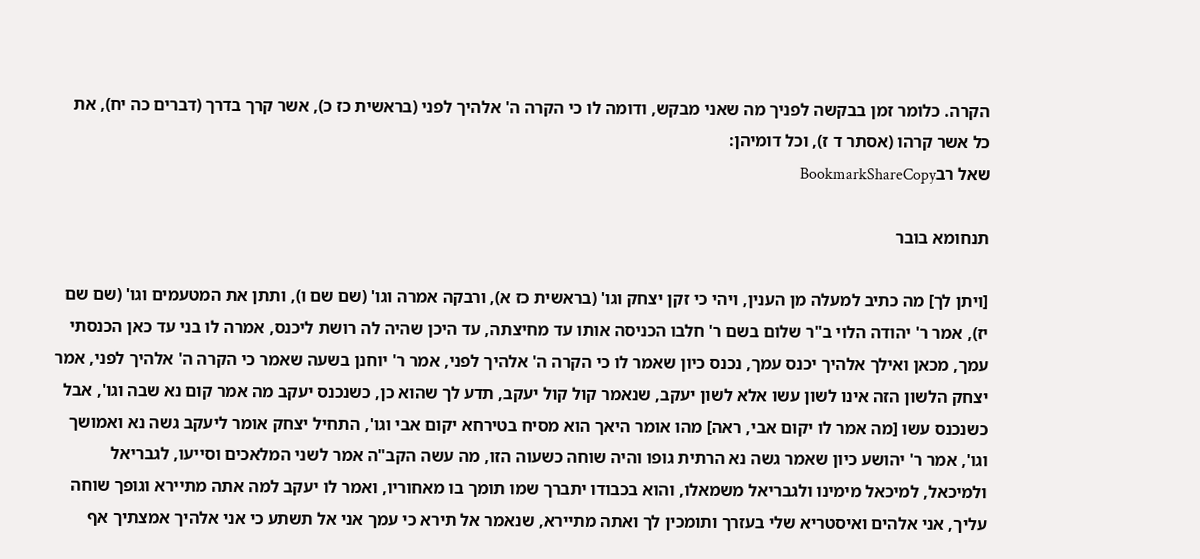הקרה. כלומר זמן בבקשה לפניך מה שאני מבקש, ודומה לו כי הקרה ה' אלהיך לפני (בראשית כז כ), אשר קרך בדרך (דברים כה יח), את כל אשר קרהו (אסתר ד ז), וכל דומיהן:
שאל רבBookmarkShareCopy

תנחומא בובר

[ויתן לך] מה כתיב למעלה מן הענין, ויהי כי זקן יצחק וגו' (בראשית כז א), ורבקה אמרה וגו' (שם שם ו), ותתן את המטעמים וגו' (שם שם יז), אמר ר' יהודה הלוי ב"ר שלום בשם ר' חלבו הכניסה אותו עד מחיצתה, עד היכן שהיה לה רושת ליכנס, אמרה לו בני עד כאן הכנסתי עמך, מכאן ואילך אלהיך יכנס עמך, נכנס כיון שאמר לו כי הקרה ה' אלהיך לפני, אמר ר' יוחנן בשעה שאמר כי הקרה ה' אלהיך לפני, אמר יצחק הלשון הזה אינו לשון עשו אלא לשון יעקב, שנאמר קול קול יעקב, תדע לך שהוא כן, כשנכנס יעקב מה אמר קום נא שבה וגו', אבל כשנכנס עשו [מה אמר לו יקום אבי, ראה] מהו אומר היאך הוא מסיח בטירחא יקום אבי וגו', התחיל יצחק אומר ליעקב גשה נא ואמושך וגו', אמר ר' יהושע כיון שאמר גשה נא הרתית גופו והיה שוחה כשעוה הזו, מה עשה הקב"ה אמר לשני המלאכים וסייעו, לגבריאל ולמיכאל, למיכאל מימינו ולגבריאל משמאלו, והוא בכבודו יתברך שמו תומך בו מאחוריו, ואמר לו יעקב למה אתה מתיירא וגופך שוחה עליך, אני אלהים ואיסטריא שלי בעזרך ותומכין לך ואתה מתיירא, שנאמר אל תירא כי עמך אני אל תשתע כי אני אלהיך אמצתיך אף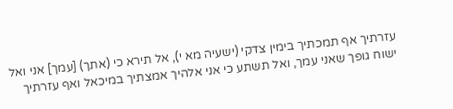עזרתיך אף תמכתיך בימין צדקי (ישעיה מא י), אל תירא כי (אתך) [עמך] אני ואל ישוח גופך שאני עמך, ואל תשתע כי אני אלהיך אמצתיך במיכאל ואף עזרתיך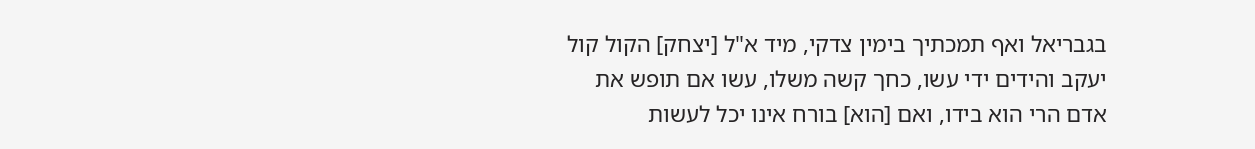בגבריאל ואף תמכתיך בימין צדקי, מיד א"ל [יצחק] הקול קול יעקב והידים ידי עשו, כחך קשה משלו, עשו אם תופש את אדם הרי הוא בידו, ואם [הוא] בורח אינו יכל לעשות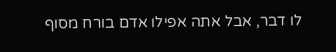לו דבר, אבל אתה אפילו אדם בורח מסוף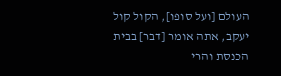העולם [ועל סופו], הקול קול יעקב, אתה אומר [דבר] בבית הכנסת והרי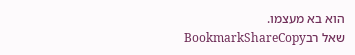הוא בא מעצמו.
שאל רבBookmarkShareCopy